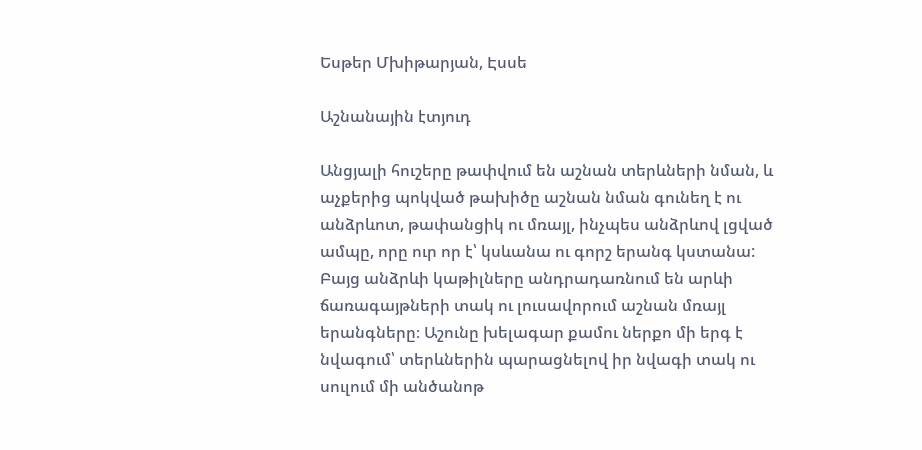Եսթեր Մխիթարյան, Էսսե

Աշնանային էտյուդ

Անցյալի հուշերը թափվում են աշնան տերևների նման, և աչքերից պոկված թախիծը աշնան նման գունեղ է ու անձրևոտ, թափանցիկ ու մռայլ, ինչպես անձրևով լցված ամպը, որը ուր որ է՝ կսևանա ու գորշ երանգ կստանա: Բայց անձրևի կաթիլները անդրադառնում են արևի ճառագայթների տակ ու լուսավորում աշնան մռայլ երանգները։ Աշունը խելագար քամու ներքո մի երգ է նվագում՝ տերևներին պարացնելով իր նվագի տակ ու սուլում մի անծանոթ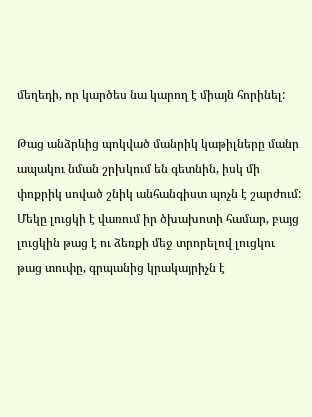մեղեդի, որ կարծես նա կարող է միայն հորինել:

Թաց անձրևից պոկված մանրիկ կաթիլները մանր ապակու նման շրխկում են գետնին, իսկ մի փոքրիկ սոված շնիկ անհանգիստ պոչն է շարժում: Մեկը լուցկի է վառում իր ծխախոտի համար, բայց լուցկին թաց է ու ձեռքի մեջ տրորելով լուցկու թաց տուփը, գրպանից կրակայրիչն է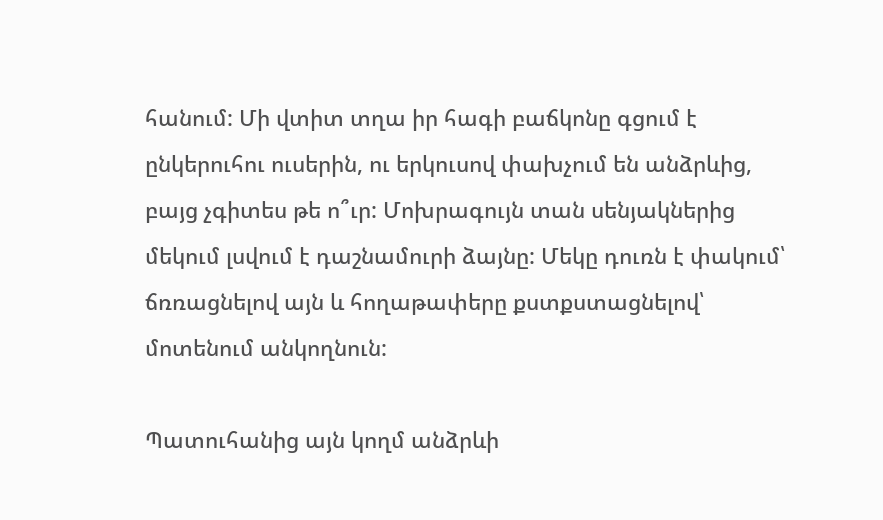հանում: Մի վտիտ տղա իր հագի բաճկոնը գցում է ընկերուհու ուսերին, ու երկուսով փախչում են անձրևից, բայց չգիտես թե ո՞ւր: Մոխրագույն տան սենյակներից մեկում լսվում է դաշնամուրի ձայնը: Մեկը դուռն է փակում՝ ճռռացնելով այն և հողաթափերը քստքստացնելով՝ մոտենում անկողնուն:

Պատուհանից այն կողմ անձրևի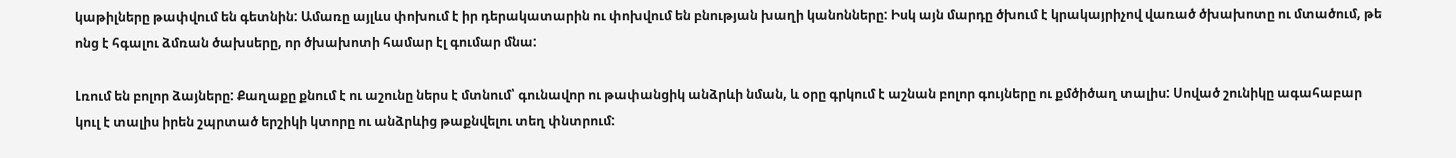կաթիլները թափվում են գետնին: Ամառը այլևս փոխում է իր դերակատարին ու փոխվում են բնության խաղի կանոնները: Իսկ այն մարդը ծխում է կրակայրիչով վառած ծխախոտը ու մտածում, թե ոնց է հգալու ձմռան ծախսերը, որ ծխախոտի համար էլ գումար մնա:

Լռում են բոլոր ձայները: Քաղաքը քնում է ու աշունը ներս է մտնում՝ գունավոր ու թափանցիկ անձրևի նման, և օրը գրկում է աշնան բոլոր գույները ու քմծիծաղ տալիս: Սոված շունիկը ագահաբար կուլ է տալիս իրեն շպրտած երշիկի կտորը ու անձրևից թաքնվելու տեղ փնտրում: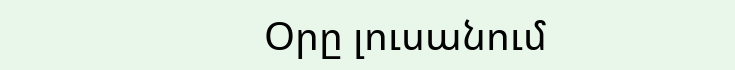Օրը լուսանում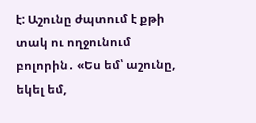է: Աշունը ժպտում է քթի տակ ու ողջունում բոլորին․ «Ես եմ՝ աշունը, եկել եմ,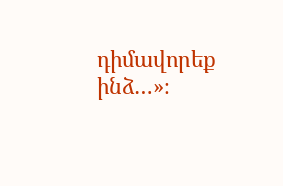դիմավորեք ինձ…»։